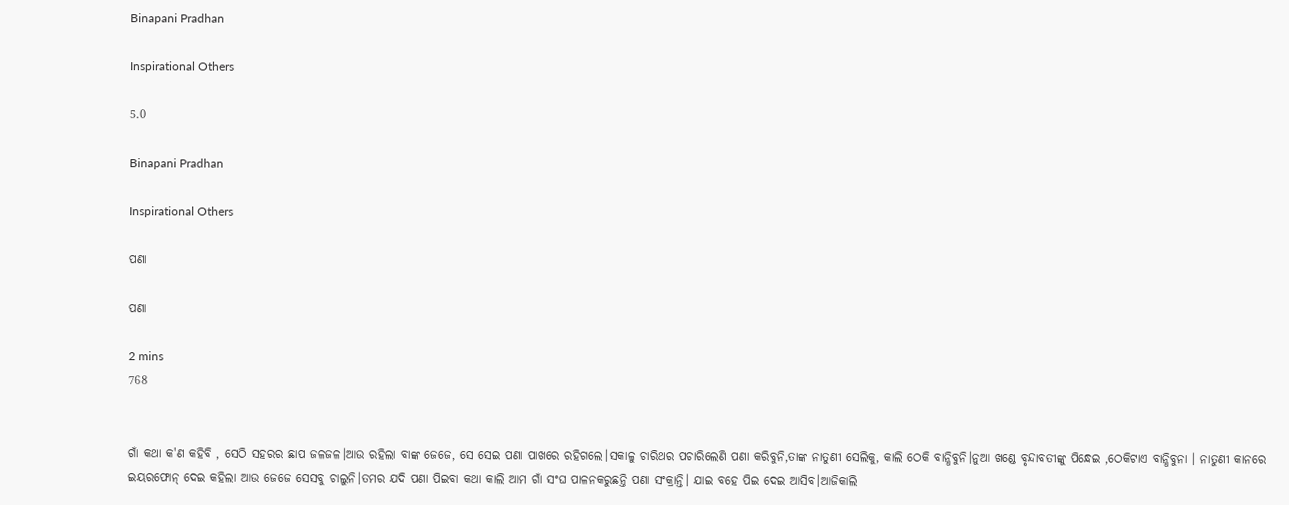Binapani Pradhan

Inspirational Others

5.0

Binapani Pradhan

Inspirational Others

ପଣା

ପଣା

2 mins
768


ଗାଁ କଥା କ'ଣ କହିବି , ସେଠି ସହରର ଛାପ ଜଳଜଳ।ଆଉ ରହିଲା ବାଙ୍କ ଜେଜେ, ସେ ସେଇ ପଣା ପାଖରେ ରହିଗଲେ।ସକାଳୁ ଚାରିଥର ପଚାରିଲେଣି ପଣା କରିବୁନି,ତାଙ୍କ ନାତୁଣୀ ସେଲିକୁ, କାଲି ଠେକି ବାନ୍ଧିବୁନି।ନୁଆ ଖଣ୍ଡେ ବୃନ୍ଦାବତୀଙ୍କୁ ପିନ୍ଧେଇ ,ଠେକିଟାଏ ବାନ୍ଧିବୁନା । ନାତୁଣୀ କାନରେ ଇୟରଫୋନ୍ ଦେଇ କହିଲା ଆଉ ଜେଜେ ସେସବୁ ଚାଲୁନି।ତମର ଯଦି ପଣା ପିଇବା କଥା କାଲି ଆମ ଗାଁ ସଂଘ ପାଳନକରୁଛନ୍ତି ପଣା ସଂକ୍ରାନ୍ତି। ଯାଇ ବହେ ପିଇ ଦେଇ ଆସିବ।ଆଜିକାଲି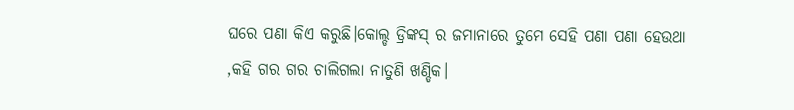ଘରେ ପଣା କିଏ କରୁଛି।କୋଲ୍ଡ ଡ୍ରିଙ୍କସ୍ ର ଜମାନାରେ ତୁମେ ସେହି ପଣା ପଣା ହେଉଥା ,କହି ଗର ଗର ଚାଲିଗଲା ନାତୁଣି ଖଣ୍ଡିକ।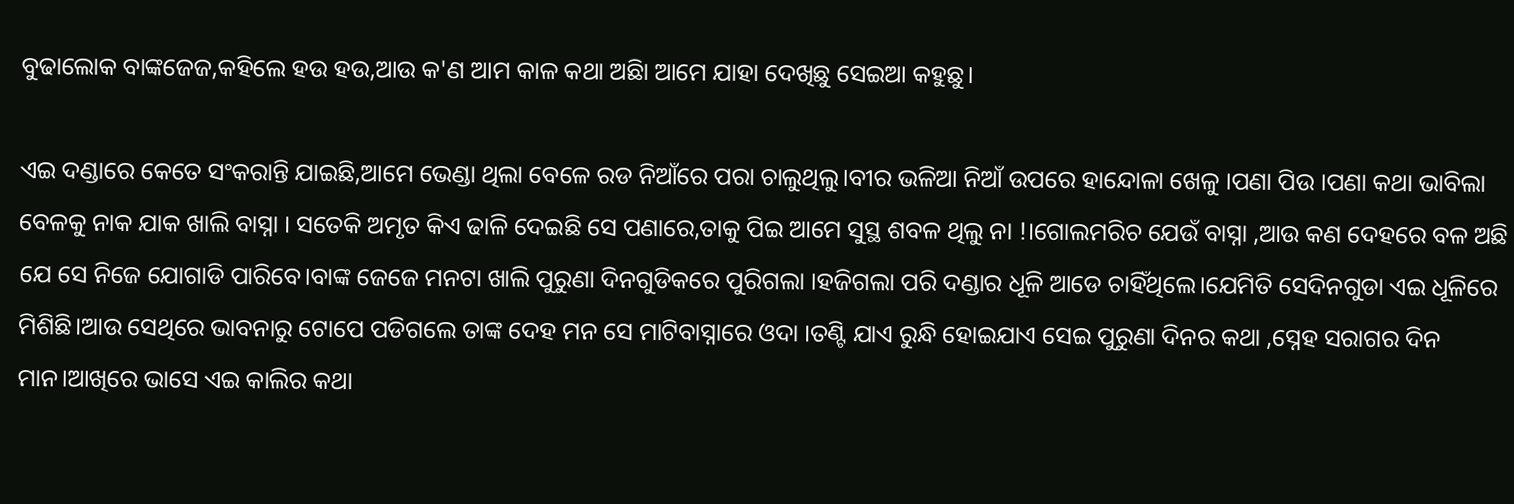ବୁଢାଲୋକ ବାଙ୍କଜେଜ,କହିଲେ ହଉ ହଉ,ଆଉ କ'ଣ ଆମ କାଳ କଥା ଅଛିା ଆମେ ଯାହା ଦେଖିଛୁ ସେଇଆ କହୁଛୁ।

ଏଇ ଦଣ୍ଡାରେ କେତେ ସଂକରାନ୍ତି ଯାଇଛି,ଆମେ ଭେଣ୍ଡା ଥିଲା ବେଳେ ରଡ ନିଆଁରେ ପରା ଚାଲୁଥିଲୁ।ବୀର ଭଳିଆ ନିଆଁ ଉପରେ ହାନ୍ଦୋଳା ଖେଳୁ ।ପଣା ପିଉ ।ପଣା କଥା ଭାବିଲା ବେଳକୁ ନାକ ଯାକ ଖାଲି ବାସ୍ନା । ସତେକି ଅମୃତ କିଏ ଢାଳି ଦେଇଛି ସେ ପଣାରେ,ତାକୁ ପିଇ ଆମେ ସୁସ୍ଥ ଶବଳ ଥିଲୁ ନା !।ଗୋଲମରିଚ ଯେଉଁ ବାସ୍ନା ,ଆଉ କଣ ଦେହରେ ବଳ ଅଛି ଯେ ସେ ନିଜେ ଯୋଗାଡି ପାରିବେ।ବାଙ୍କ ଜେଜେ ମନଟା ଖାଲି ପୁରୁଣା ଦିନଗୁଡିକରେ ପୁରିଗଲା ।ହଜିଗଲା ପରି ଦଣ୍ଡାର ଧୂଳି ଆଡେ ଚାହିଁଥିଲେ।ଯେମିତି ସେଦିନଗୁଡା ଏଇ ଧୂଳିରେ ମିଶିଛି।ଆଉ ସେଥିରେ ଭାବନାରୁ ଟୋପେ ପଡିଗଲେ ତାଙ୍କ ଦେହ ମନ ସେ ମାଟିବାସ୍ନାରେ ଓଦା ।ତଣ୍ଟି ଯାଏ ରୁନ୍ଧି ହୋଇଯାଏ ସେଇ ପୁରୁଣା ଦିନର କଥା ,ସ୍ନେହ ସରାଗର ଦିନ ମାନ।ଆଖିରେ ଭାସେ ଏଇ କାଲିର କଥା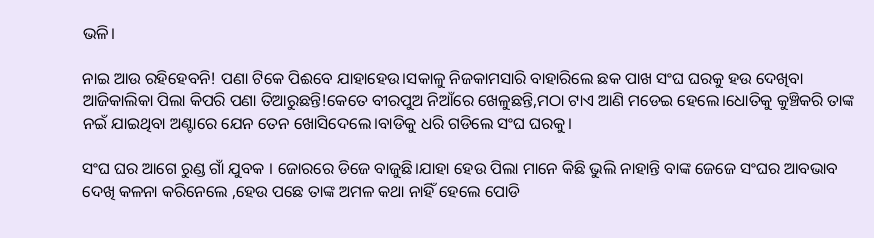ଭଳି।

ନାଇ ଆଉ ରହିହେବନି! ପଣା ଟିକେ ପିଈବେ ଯାହାହେଉ।ସକାଳୁ ନିଜକାମସାରି ବାହାରିଲେ ଛକ ପାଖ ସଂଘ ଘରକୁ ହଉ ଦେଖିବା ଆଜିକାଲିକା ପିଲା କିପରି ପଣା ତିଆରୁଛନ୍ତି!କେତେ ବୀରପୁଅ ନିଆଁରେ ଖେଳୁଛନ୍ତି,ମଠା ଟାଏ ଆଣି ମଡେଇ ହେଲେ।ଧୋତିକୁ କୁଞ୍ଚିକରି ତାଙ୍କ ନଇଁ ଯାଇଥିବା ଅଣ୍ଟାରେ ଯେନ ତେନ ଖୋସିଦେଲେ।ବାଡିକୁ ଧରି ଗଡିଲେ ସଂଘ ଘରକୁ।

ସଂଘ ଘର ଆଗେ ରୁଣ୍ଡ ଗାଁ ଯୁବକ । ଜୋରରେ ଡିଜେ ବାଜୁଛି।ଯାହା ହେଉ ପିଲା ମାନେ କିଛି ଭୁଲି ନାହାନ୍ତି ବାଙ୍କ ଜେଜେ ସଂଘର ଆବଭାବ ଦେଖି କଳନା କରିନେଲେ ,ହେଉ ପଛେ ତାଙ୍କ ଅମଳ କଥା ନାହିଁ ହେଲେ ପୋଡି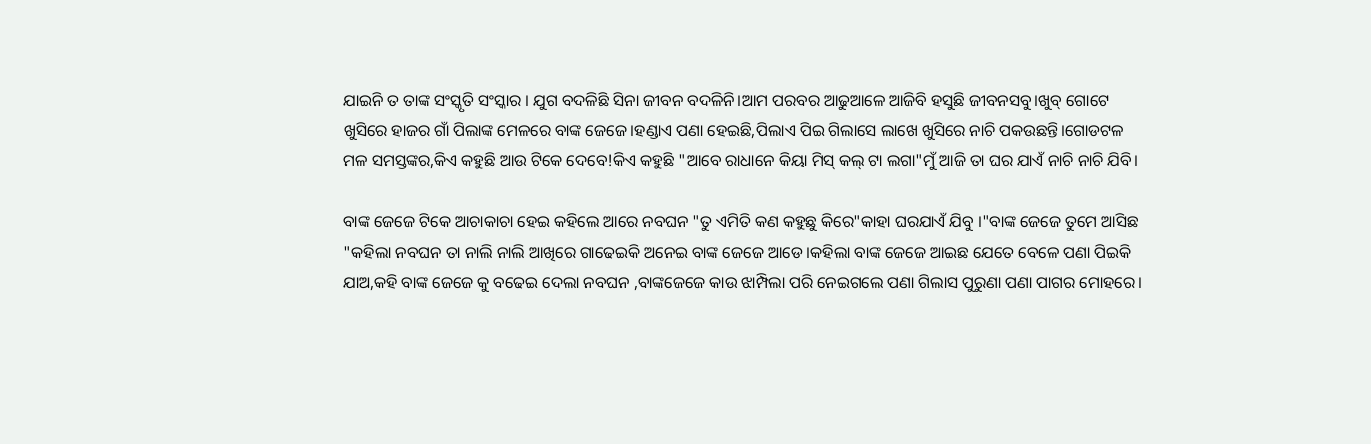ଯାଇନି ତ ତାଙ୍କ ସଂସ୍କୃତି ସଂସ୍କାର । ଯୁଗ ବଦଳିଛି ସିନା ଜୀବନ ବଦଳିନି।ଆମ ପରବର ଆଢୁଆଳେ ଆଜିବି ହସୁଛି ଜୀବନସବୁ।ଖୁବ୍ ଗୋଟେ ଖୁସିରେ ହାଜର ଗାଁ ପିଲାଙ୍କ ମେଳରେ ବାଙ୍କ ଜେଜେ।ହଣ୍ଡାଏ ପଣା ହେଇଛି,ପିଲାଏ ପିଇ ଗିଲାସେ ଲାଖେ ଖୁସିରେ ନାଚି ପକଉଛନ୍ତି।ଗୋଡଟଳ ମଳ ସମସ୍ତଙ୍କର,କିଏ କହୁଛି ଆଉ ଟିକେ ଦେବେ!କିଏ କହୁଛି "ଆବେ ରାଧାନେ କିୟା ମିସ୍ କଲ୍ ଟା ଲଗା"ମୁଁ ଆଜି ତା ଘର ଯାଏଁ ନାଚି ନାଚି ଯିବି।

ବାଙ୍କ ଜେଜେ ଟିକେ ଆଚାକାଚା ହେଇ କହିଲେ ଆରେ ନବଘନ "ତୁ ଏମିତି କଣ କହୁଛୁ କିରେ"କାହା ଘରଯାଏଁ ଯିବୁ ।"ବାଙ୍କ ଜେଜେ ତୁମେ ଆସିଛ "କହିଲା ନବଘନ ତା ନାଲି ନାଲି ଆଖିରେ ଗାଢେଇକି ଅନେଇ ବାଙ୍କ ଜେଜେ ଆଡେ।କହିଲା ବାଙ୍କ ଜେଜେ ଆଇଛ ଯେତେ ବେଳେ ପଣା ପିଇକି ଯାଅ,କହି ବାଙ୍କ ଜେଜେ କୁ ବଢେଇ ଦେଲା ନବଘନ ,ବାଙ୍କଜେଜେ କାଉ ଝାମ୍ପିଲା ପରି ନେଇଗଲେ ପଣା ଗିଲାସ ପୁରୁଣା ପଣା ପାଗର ମୋହରେ।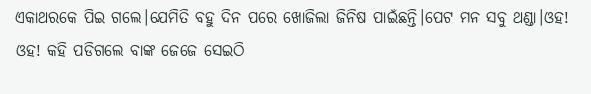ଏକାଥରକେ ପିଇ ଗଲେ।ଯେମିତି ବହୁ ଦିନ ପରେ ଖୋଜିଲା ଜିନିଷ ପାଇଁଛନ୍ତି।ପେଟ ମନ ସବୁ ଥଣ୍ଡା।ଓହ! ଓହ! କହି ପଡିଗଲେ ବାଙ୍କ ଜେଜେ ସେଇଠି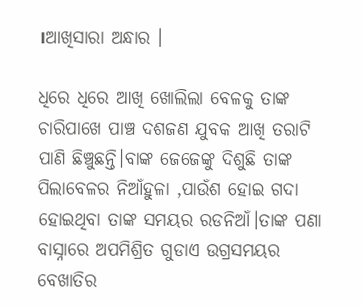।ଆଖିସାରା ଅନ୍ଧାର ।

ଧିରେ ଧିରେ ଆଖି ଖୋଲିଲା ବେଳକୁ ତାଙ୍କ ଚାରିପାଖେ ପାଞ୍ଚ ଦଶଜଣ ଯୁବକ ଆଖି ତରାଟି ପାଣି ଛିଞ୍ଚୁଛନ୍ତି।ବାଙ୍କ ଜେଜେଙ୍କୁ ଦିଶୁଛି ତାଙ୍କ ପିଲାବେଳର ନିଆଁହୁଳା ,ପାଉଁଶ ହୋଇ ଗଦା ହୋଇଥିବା ତାଙ୍କ ସମୟର ରଡନିଆଁ।ତାଙ୍କ ପଣା ବାସ୍ନାରେ ଅପମିଶ୍ରିତ ଗୁଡାଏ ଉଗ୍ରସମୟର ବେଖାତିର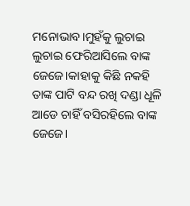ମନୋଭାବ।ମୁହଁକୁ ଲୁଚାଇ ଲୁଚାଇ ଫେରିଆସିଲେ ବାଙ୍କ ଜେଜେ।କାହାକୁ କିଛି ନକହି ତାଙ୍କ ପାଟି ବନ୍ଦ ରଖି ଦଣ୍ଡା ଧୂଳି ଆଡେ ଚାହିଁ ବସିରହିଲେ ବାଙ୍କ ଜେଜେ।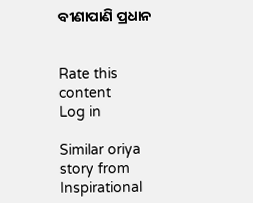ବୀଣାପାଣି ପ୍ରଧାନ


Rate this content
Log in

Similar oriya story from Inspirational